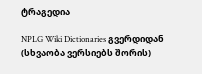ტრაგედია

NPLG Wiki Dictionaries გვერდიდან
(სხვაობა ვერსიებს შორის)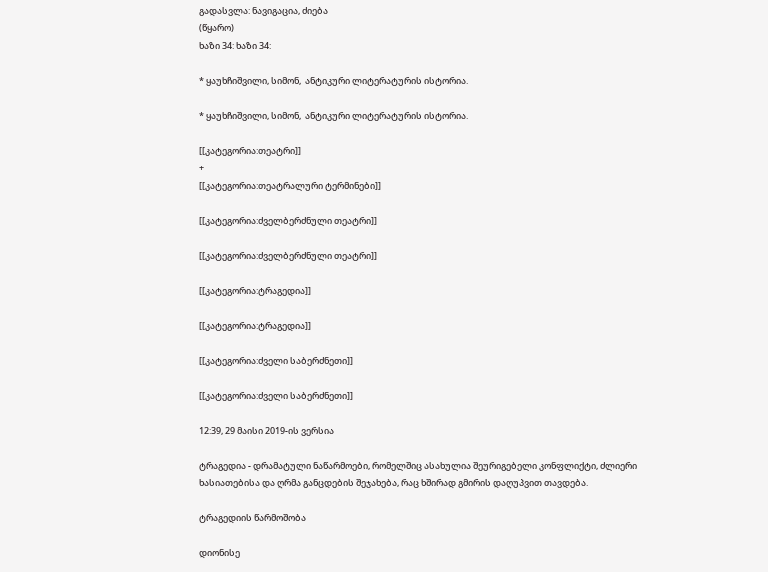გადასვლა: ნავიგაცია, ძიება
(წყარო)
ხაზი 34: ხაზი 34:

* ყაუხჩიშვილი, სიმონ,  ანტიკური ლიტერატურის ისტორია.

* ყაუხჩიშვილი, სიმონ,  ანტიკური ლიტერატურის ისტორია.

[[კატეგორია:თეატრი]]
+
[[კატეგორია:თეატრალური ტერმინები]]

[[კატეგორია:ძველბერძნული თეატრი]]

[[კატეგორია:ძველბერძნული თეატრი]]

[[კატეგორია:ტრაგედია]]

[[კატეგორია:ტრაგედია]]

[[კატეგორია:ძველი საბერძნეთი]]

[[კატეგორია:ძველი საბერძნეთი]]

12:39, 29 მაისი 2019-ის ვერსია

ტრაგედია - დრამატული ნაწარმოები, რომელშიც ასახულია შეურიგებელი კონფლიქტი, ძლიერი ხასიათებისა და ღრმა განცდების შეჯახება, რაც ხშირად გმირის დაღუპვით თავდება.

ტრაგედიის წარმოშობა

დიონისე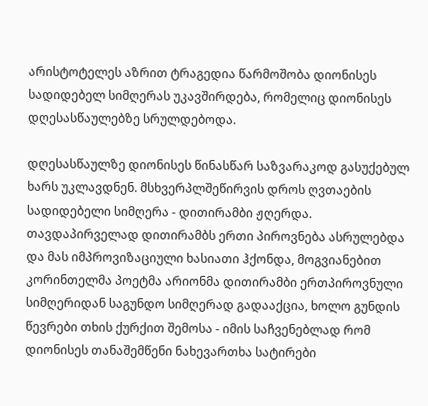არისტოტელეს აზრით ტრაგედია წარმოშობა დიონისეს სადიდებელ სიმღერას უკავშირდება, რომელიც დიონისეს დღესასწაულებზე სრულდებოდა.

დღესასწაულზე დიონისეს წინასწარ საზვარაკოდ გასუქებულ ხარს უკლავდნენ. მსხვერპლშეწირვის დროს ღვთაების სადიდებელი სიმღერა - დითირამბი ჟღერდა. თავდაპირველად დითირამბს ერთი პიროვნება ასრულებდა და მას იმპროვიზაციული ხასიათი ჰქონდა, მოგვიანებით კორინთელმა პოეტმა არიონმა დითირამბი ერთპიროვნული სიმღერიდან საგუნდო სიმღერად გადააქცია, ხოლო გუნდის წევრები თხის ქურქით შემოსა - იმის საჩვენებლად რომ დიონისეს თანაშემწენი ნახევართხა სატირები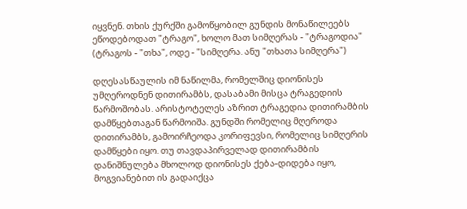იყვნენ. თხის ქურქში გამოწყობილ გუნდის მონაწილეებს ეწოდებოდათ "ტრაგო", ხოლო მათ სიმღერას - "ტრაგოდია" (ტრაგოს - "თხა", ოდე - "სიმღერა. ანუ "თხათა სიმღერა")

დღესასწაულის იმ ნაწილმა, რომელშიც დიონისეს უმღეროდნენ დითირამბს, დასაბამი მისცა ტრაგედიის წარმოშობას. არისტოტელეს აზრით ტრაგედია დითირამბის დამწყებთაგან წარმოიშა. გუნდში რომელიც მღეროდა დითირამბს, გამოირჩეოდა კორიფევსი, რომელიც სიმღერის დამწყები იყო. თუ თავდაპირველად დითირამბის დანიშნულება მხოლოდ დიონისეს ქება-დიდება იყო, მოგვიანებით ის გადაიქცა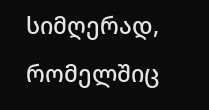სიმღერად, რომელშიც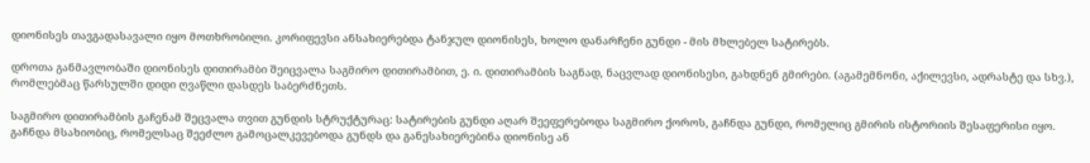დიონისეს თავგადასავალი იყო მოთხრობილი. კორიფევსი ანსახიერებდა ტანჯულ დიონისეს, ხოლო დანარჩენი გუნდი - მის მხლებელ სატირებს.

დროთა განმავლობაში დიონისეს დითირამბი შეიცვალა საგმირო დითირამბით, ე. ი. დითირამბის საგნად, ნაცვლად დიონისესი, გახდნენ გმირები. (აგამემნონი, აქილევსი, ადრასტე და სხვ.), რომლებმაც წარსულში დიდი ღვაწლი დასდეს საბერძნეთს.

საგმირო დითირამბის გაჩენამ შეცვალა თვით გუნდის სტრუქტურაც: სატირების გუნდი აღარ შეეფერებოდა საგმირო ქოროს, გაჩნდა გუნდი, რომელიც გმირის ისტორიის შესაფერისი იყო. გაჩნდა მსახიობიც, რომელსაც შეეძლო გამოცალკევებოდა გუნდს და განესახიერებინა დიონისე ან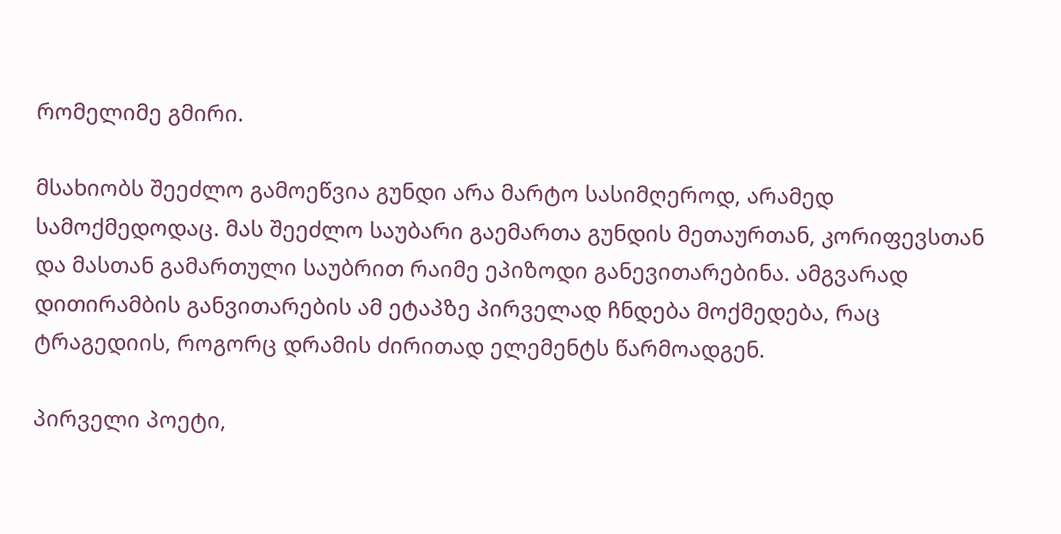რომელიმე გმირი.

მსახიობს შეეძლო გამოეწვია გუნდი არა მარტო სასიმღეროდ, არამედ სამოქმედოდაც. მას შეეძლო საუბარი გაემართა გუნდის მეთაურთან, კორიფევსთან და მასთან გამართული საუბრით რაიმე ეპიზოდი განევითარებინა. ამგვარად დითირამბის განვითარების ამ ეტაპზე პირველად ჩნდება მოქმედება, რაც ტრაგედიის, როგორც დრამის ძირითად ელემენტს წარმოადგენ.

პირველი პოეტი,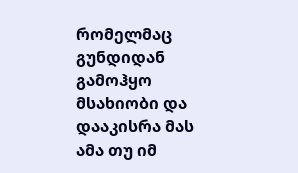რომელმაც გუნდიდან გამოჰყო მსახიობი და დააკისრა მას ამა თუ იმ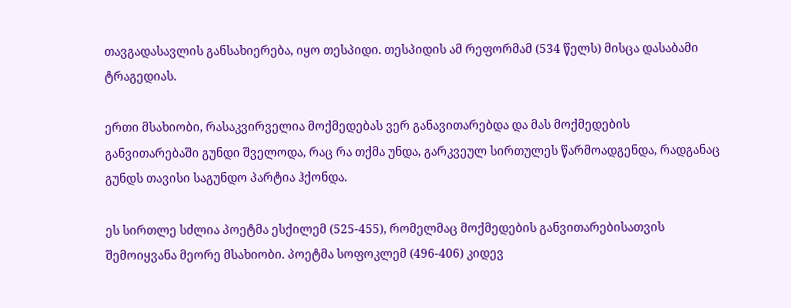თავგადასავლის განსახიერება, იყო თესპიდი. თესპიდის ამ რეფორმამ (534 წელს) მისცა დასაბამი ტრაგედიას.

ერთი მსახიობი, რასაკვირველია მოქმედებას ვერ განავითარებდა და მას მოქმედების განვითარებაში გუნდი შველოდა, რაც რა თქმა უნდა, გარკვეულ სირთულეს წარმოადგენდა, რადგანაც გუნდს თავისი საგუნდო პარტია ჰქონდა.

ეს სირთლე სძლია პოეტმა ესქილემ (525-455), რომელმაც მოქმედების განვითარებისათვის შემოიყვანა მეორე მსახიობი. პოეტმა სოფოკლემ (496-406) კიდევ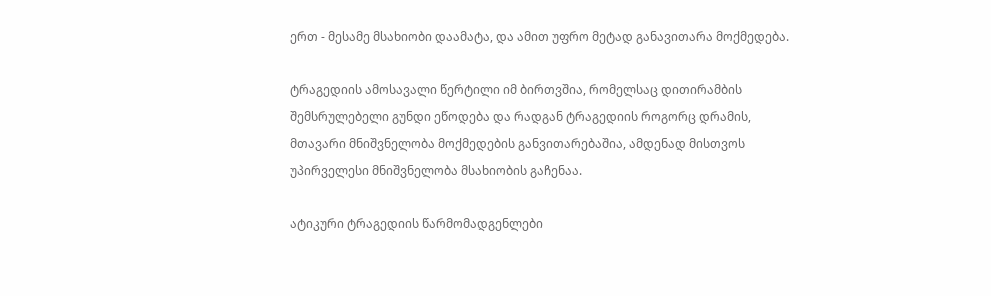ერთ - მესამე მსახიობი დაამატა, და ამით უფრო მეტად განავითარა მოქმედება.

ტრაგედიის ამოსავალი წერტილი იმ ბირთვშია, რომელსაც დითირამბის შემსრულებელი გუნდი ეწოდება და რადგან ტრაგედიის როგორც დრამის, მთავარი მნიშვნელობა მოქმედების განვითარებაშია, ამდენად მისთვოს უპირველესი მნიშვნელობა მსახიობის გაჩენაა.

ატიკური ტრაგედიის წარმომადგენლები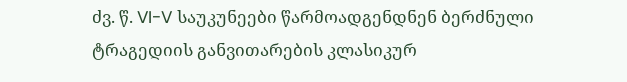ძვ. წ. VI-V საუკუნეები წარმოადგენდნენ ბერძნული ტრაგედიის განვითარების კლასიკურ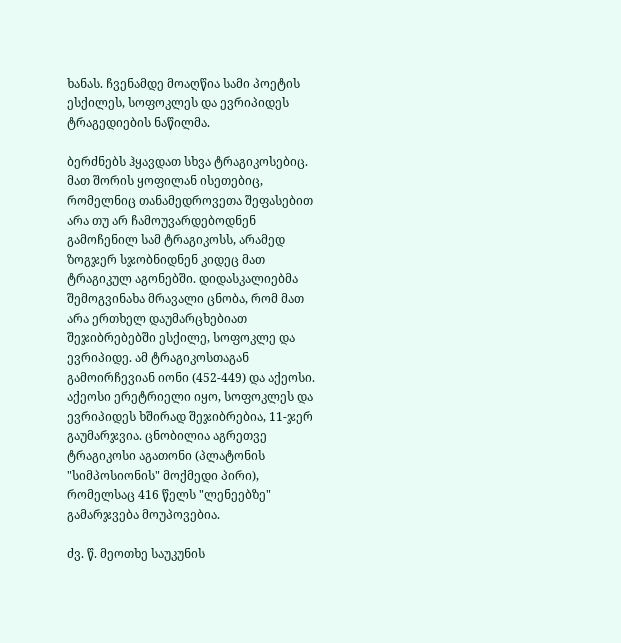ხანას. ჩვენამდე მოაღწია სამი პოეტის ესქილეს, სოფოკლეს და ევრიპიდეს ტრაგედიების ნაწილმა.

ბერძნებს ჰყავდათ სხვა ტრაგიკოსებიც. მათ შორის ყოფილან ისეთებიც, რომელნიც თანამედროვეთა შეფასებით არა თუ არ ჩამოუვარდებოდნენ გამოჩენილ სამ ტრაგიკოსს, არამედ ზოგჯერ სჯობნიდნენ კიდეც მათ ტრაგიკულ აგონებში. დიდასკალიებმა შემოგვინახა მრავალი ცნობა, რომ მათ არა ერთხელ დაუმარცხებიათ შეჯიბრებებში ესქილე, სოფოკლე და ევრიპიდე. ამ ტრაგიკოსთაგან გამოირჩევიან იონი (452-449) და აქეოსი. აქეოსი ერეტრიელი იყო, სოფოკლეს და ევრიპიდეს ხშირად შეჯიბრებია, 11-ჯერ გაუმარჯვია. ცნობილია აგრეთვე ტრაგიკოსი აგათონი (პლატონის "სიმპოსიონის" მოქმედი პირი), რომელსაც 416 წელს "ლენეებზე" გამარჯვება მოუპოვებია.

ძვ. წ. მეოთხე საუკუნის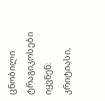ცნობილი ტრაგიკოსები იყვნენ: კრიტიასი,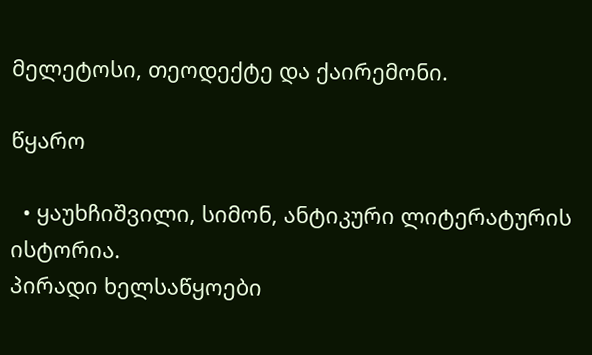მელეტოსი, თეოდექტე და ქაირემონი.

წყარო

  • ყაუხჩიშვილი, სიმონ, ანტიკური ლიტერატურის ისტორია.
პირადი ხელსაწყოები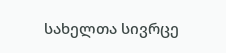სახელთა სივრცე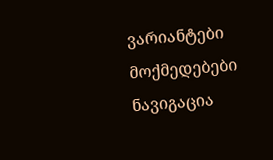ვარიანტები
მოქმედებები
ნავიგაცია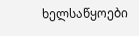ხელსაწყოები